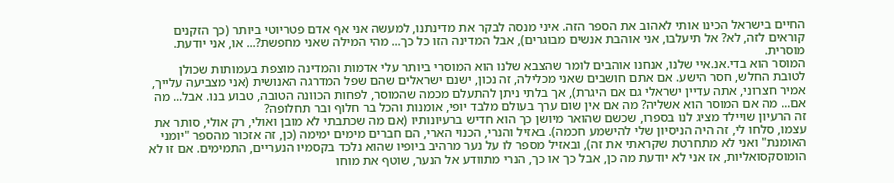החיים בישראל הכינו אותי לאהוב את הספר הזה. איני מנסה לבקר את מדינתנו, למעשה אני אף אדם פטריוטי ביותר (כך הזקנים קוראים לזה, לא? אל תיעלבו, אני אוהבת אנשים מבוגרים), אבל המדינה הזו כל כך... מהי המילה שאני מחפשת?... או, אני יודעת.
מוסרית.
המוסר הוא בדי.אנ.איי שלנו, אנחנו אוהבים לומר שהצבא שלנו הוא המוסרי ביותר עלי אדמות והמדינה מוצפת בעמותות שכולן לטובת החלש, חסר הישע. אם אתם חושבים שאני מכלילה, זה נכון, ישנם ישראלים שהם שפל המדרגה האנושית (אני מצביעה עלייך, אמיר חצרוני, אתה עדיין ישראלי גם אם היגרת), אך בלתי ניתן להתעלם מכמה שהמוסר, לפחות הכוונה הטובה, טבוע בנו. אבל... מה אם... מה אם המוסר הוא אשליה? מה אם אין שום ערך בעולם מלבד יופי, אומנות והכל בר חלוף ובר תחלופה?
זה הרעיון שויילד מציג לנו בספרו, שכשם שהואר מיושן כך הוא חדיש ברעיונותיו (אם מה שכתבתי לא מובן ואולי, רק אולי, סותר את עצמו, סלחו לי, זה היה הניסיון שלי להישמע חכמה). באזיל והנרי, הכנוי הארי, הם חברים מימים ימימה (כן, זה אזכור מהספר "יומני האומנת" ואני לא מתחרטת שקראתי את זה), ובאזיל מספר לו על נער מרהיב ביופיו שהוא נלכד בקסמיו הנעריים, התמימים. אם זו לא הומוסקסואליות, אז אני לא יודעת מה כן, אבל כך או כך, הנרי מתוודע אל הנער, שוטף את מוחו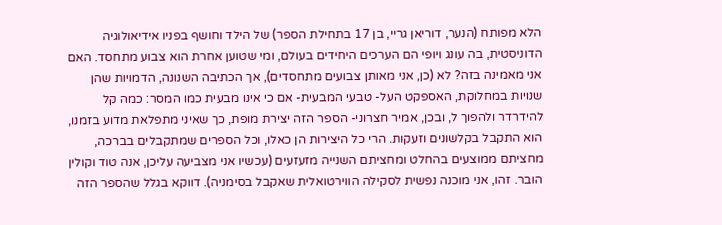הלא מפותח (הנער, דוריאן גריי, בן 17 בתחילת הספר) של הילד וחושף בפניו אידיאולוגיה הדוניסטית, בה עונג ויופי הם הערכים היחידים בעולם, ומי שטוען אחרת הוא צבוע מתחסד. האם אני מאמינה בזה? לא (כן, אני מאותן צבועים מתחסדים), אך הכתיבה השנונה, הדמויות שהן שנויות במחלוקת, האספקט העל- טבעי המבעית- אם כי אינו מבעית כמו המסר: כמה קל להידרדר ולהפוך ל, ובכן, אמיר חצרוני- הספר הזה יצירת מופת, כך שאיני מתפלאת מדוע בזמנו, הוא התקבל בקלשונים וזעקות. הרי כל היצירות הן כאלו, וכל הספרים שמתקבלים בברכה, מחציתם ממוצעים בהחלט ומחציתם השנייה מזעזעים (עכשיו אני מצביעה עליכן, אנה טוד וקולין הובר. זהו, אני מוכנה נפשית לסקילה הווירטואלית שאקבל בסימניה). דווקא בגלל שהספר הזה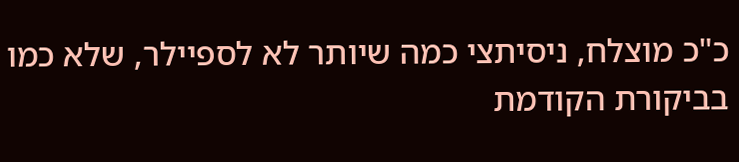כ"כ מוצלח, ניסיתצי כמה שיותר לא לספיילר, שלא כמו בביקורת הקודמת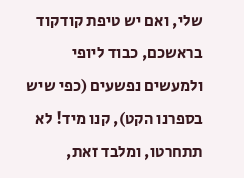שלי, ואם יש טיפת קודקוד בראשכם, כבוד ליופי ולמעשים נפשעים (כפי שיש בספרנו הקט), קנו מיד! לא תתחרטו, ומלבד זאת,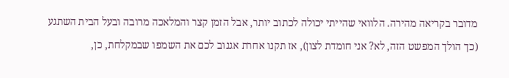מדובר בקריאה מהירה. הלוואי שהייתי יכולה לכתוב יותר, אבל הזמן קצר והמלאכה מרובה ובעל הבית השתגע (כך הולך המפשט הזה, לא? אני חומדת לצון), אז תקנו אחרת אגנוב לכם את השמפו שבמקלחת, כן,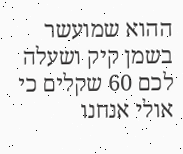ההוא שמועשר בשמן קיק ושעלה לכם 60 שקלים כי אולי אנחנו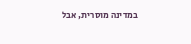במדינה מוסרית, אבל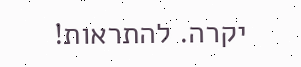יקרה. להתראות!